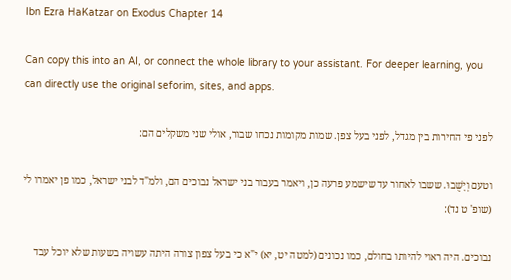Ibn Ezra HaKatzar on Exodus Chapter 14

Can copy this into an AI, or connect the whole library to your assistant. For deeper learning, you can directly use the original seforim, sites, and apps.

לפני פי החירות בין מגדל, לפני בעל צפן. שמות מקומות נכחו שבור, אולי שני משקלים הם:

וטעם וְיָשֻׁבוּ. ששבו לאחור עד שישמע פרעה כן, ויאמר בעבור בני ישראל נבוכים הם, ולמ"ד לבני ישראל, כמו פן יאמרו לי (שופ' ט נד):

נבוכים. היה ראוי להיותו בחולם, כמו נכונים (למטה יט, יא) י"א כי בעל צפון צורה היתה עשויה בשעות שלא יוכל עבד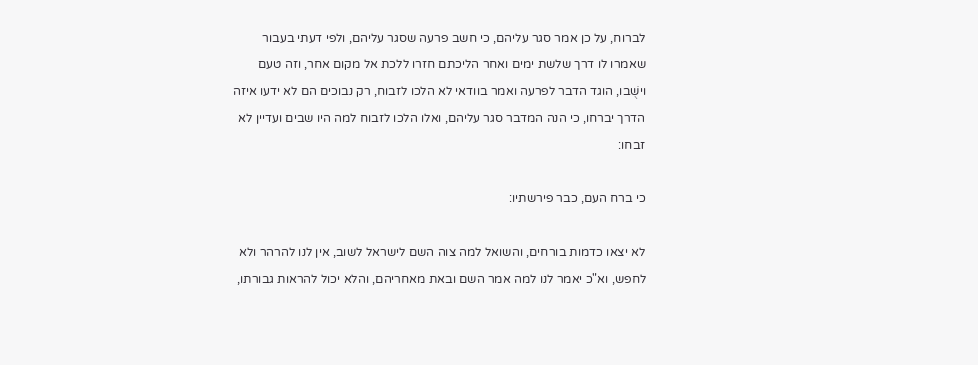לברוח, על כן אמר סגר עליהם, כי חשב פרעה שסגר עליהם, ולפי דעתי בעבור שאמרו לו דרך שלשת ימים ואחר הליכתם חזרו ללכת אל מקום אחר, וזה טעם וישֻׁבו, הוגד הדבר לפרעה ואמר בוודאי לא הלכו לזבוח, רק נבוכים הם לא ידעו איזה הדרך יברחו, כי הנה המדבר סגר עליהם, ואלו הלכו לזבוח למה היו שבים ועדיין לא זבחו:

כי ברח העם, כבר פירשתיו:

לא יצאו כדמות בורחים, והשואל למה צוה השם לישראל לשוב, אין לנו להרהר ולא לחפש, וא"כ יאמר לנו למה אמר השם ובאת מאחריהם, והלא יכול להראות גבורתו,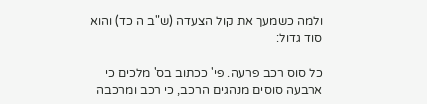ולמה כשמעך את קול הצעדה (ש"ב ה כד) והוא סוד גדול:

כל סוס רכב פרעה. פי' ככתוב בס' מלכים כי ארבעה סוסים מנהגים הרכב, כי רכב ומרכבה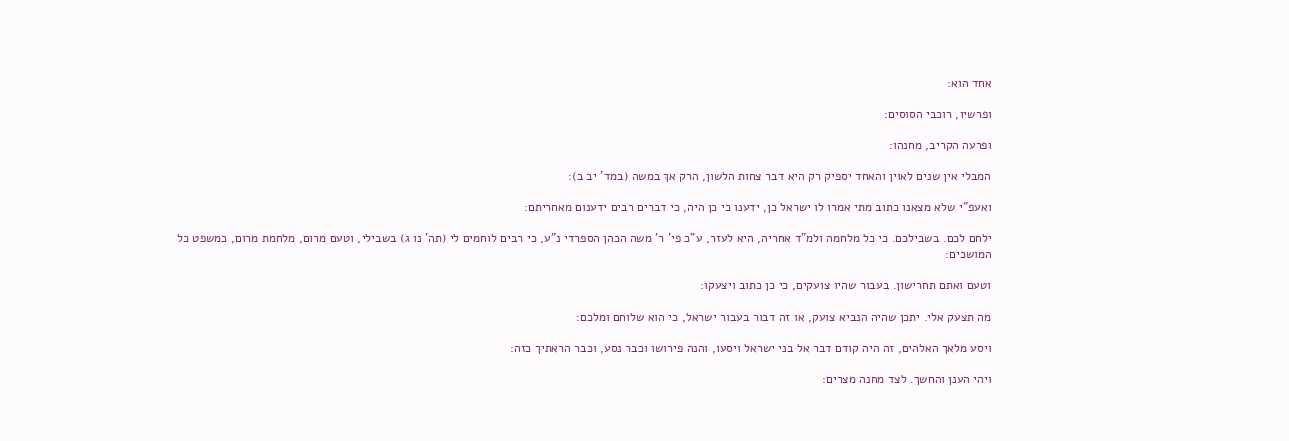אחד הוא:

ופרשיו, רוכבי הסוסים:

ופרעה הקריב, מחנהו:

המבלי אין שנים לאוין והאחד יספיק רק היא דבר צחות הלשון, הרק אךְ במשה (במד' יב ב):

ואעפ"י שלא מצאנו כתוב מתי אמרו לו ישראל כן, ידענו כי כן היה, כי דברים רבים ידענום מאחריתם:

ילחם לכם. בשבילכם. כי כל מלחמה ולמ"ד אחריה, היא לעזר, ע"כ פי' ר' משה הכהן הספרדי נ"ע, כי רבים לוחמים לי (תה' נו ג) בשבילי, וטעם מרום, מלחמת מרום, כמשפט כל המושכים:

וטעם ואתם תחרישון. בעבור שהיו צועקים, כי כן כתוב ויצעקו:

מה תצעק אלי. יתכן שהיה הנביא צועק, או זה דבור בעבור ישראל, כי הוא שלוחם ומלכם:

ויסע מלאך האלהים, זה היה קודם דבר אל בני ישראל ויסעו, והנה פירושו וכבר נסע, וכבר הראתיך כזה:

ויהי הענן והחשך. לצד מחנה מצרים: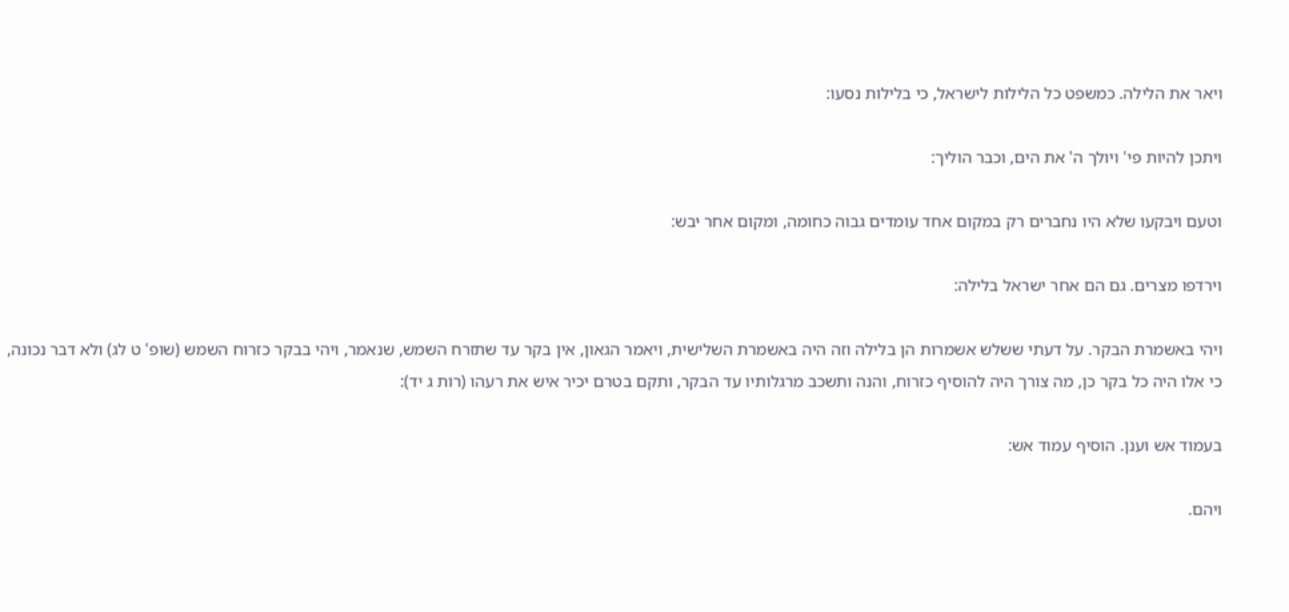ויאר את הלילה. כמשפט כל הלילות לישראל, כי בלילות נסעו:

ויתכן להיות פי' ויולך ה' את הים, וכבר הוליך:

וטעם ויבקעו שלא היו נחברים רק במקום אחד עומדים גבוה כחומה, ומקום אחר יבש:

וירדפו מצרים. גם הם אחר ישראל בלילה:

ויהי באשמרת הבקר. על דעתי ששלש אשמרות הן בלילה וזה היה באשמרת השלישית, ויאמר הגאון, אין בקר עד שתזרח השמש, שנאמר, ויהי בבקר כזרוח השמש (שופ' ט לג) ולא דבר נכונה, כי אלו היה כל בקר כן, מה צורך היה להוסיף כזרוח, והנה ותשכב מרגלותיו עד הבקר, ותקם בטרם יכיר איש את רעהו (רות ג יד):

בעמוד אש וענן. הוסיף עמוד אש:

ויהם.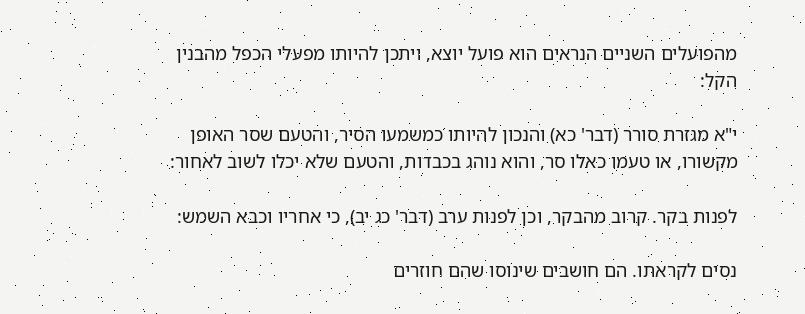מהפועלים השניים הנראים הוא פועל יוצא, ויתכן להיותו מפעלי הכפל מהבנין הקל:

י"א מגזרת סורר (דבר' כא) והנכון להיותו כמשמעו הסיר, והטעם שסר האופן מקשורו, או טעמו כאלו סר, והוא נוהג בכבדות, והטעם שלא יכלו לשוב לאחור:

לפנות בקר. קרוב מהבקר, וכן לפנות ערב (דבר' כג יב), כי אחריו וכבא השמש:

נסים לקראתו. הם חושבים שינוסו שהם חוזרים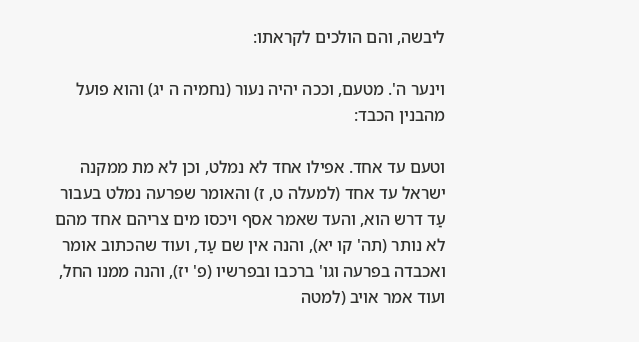ליבשה, והם הולכים לקראתו:

וינער ה'. מטעם, וככה יהיה נעור (נחמיה ה יג) והוא פועל מהבנין הכבד:

וטעם עד אחד. אפילו אחד לא נמלט, וכן לא מת ממקנה ישראל עד אחד (למעלה ט, ז) והאומר שפרעה נמלט בעבור עַד דרש הוא, והעד שאמר אסף ויכסו מים צריהם אחד מהם לא נותר (תה' קו יא), והנה אין שם עַד, ועוד שהכתוב אומר ואכבדה בפרעה וגו' ברכבו ובפרשיו (פ' יז), והנה ממנו החל, ועוד אמר אויב (למטה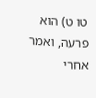טו ט) הוא פרעה, ואמר אחרי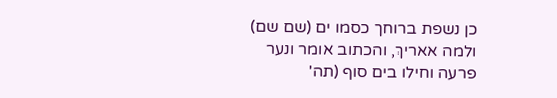כן נשפת ברוחך כסמו ים (שם שם) ולמה אאריךְ, והכתוב אומר ונער פרעה וחילו בים סוף (תה'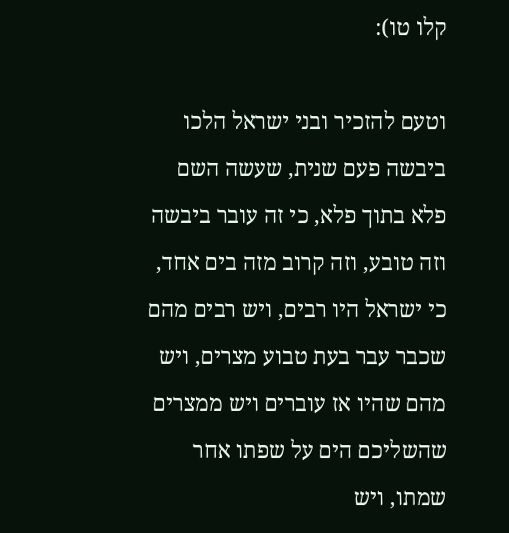קלו טו):

וטעם להזכיר ובני ישראל הלכו ביבשה פעם שנית, שעשה השם פלא בתוך פלא, כי זה עובר ביבשה וזה טובע, וזה קרוב מזה בים אחד, כי ישראל היו רבים, ויש רבים מהם שכבר עבר בעת טבוע מצרים, ויש מהם שהיו אז עוברים ויש ממצרים שהשליכם הים על שפתו אחר שמתו, ויש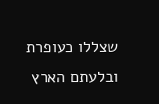שצללו כעופרת ובלעתם הארץ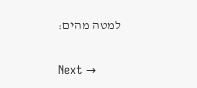למטה מהים:

Next →